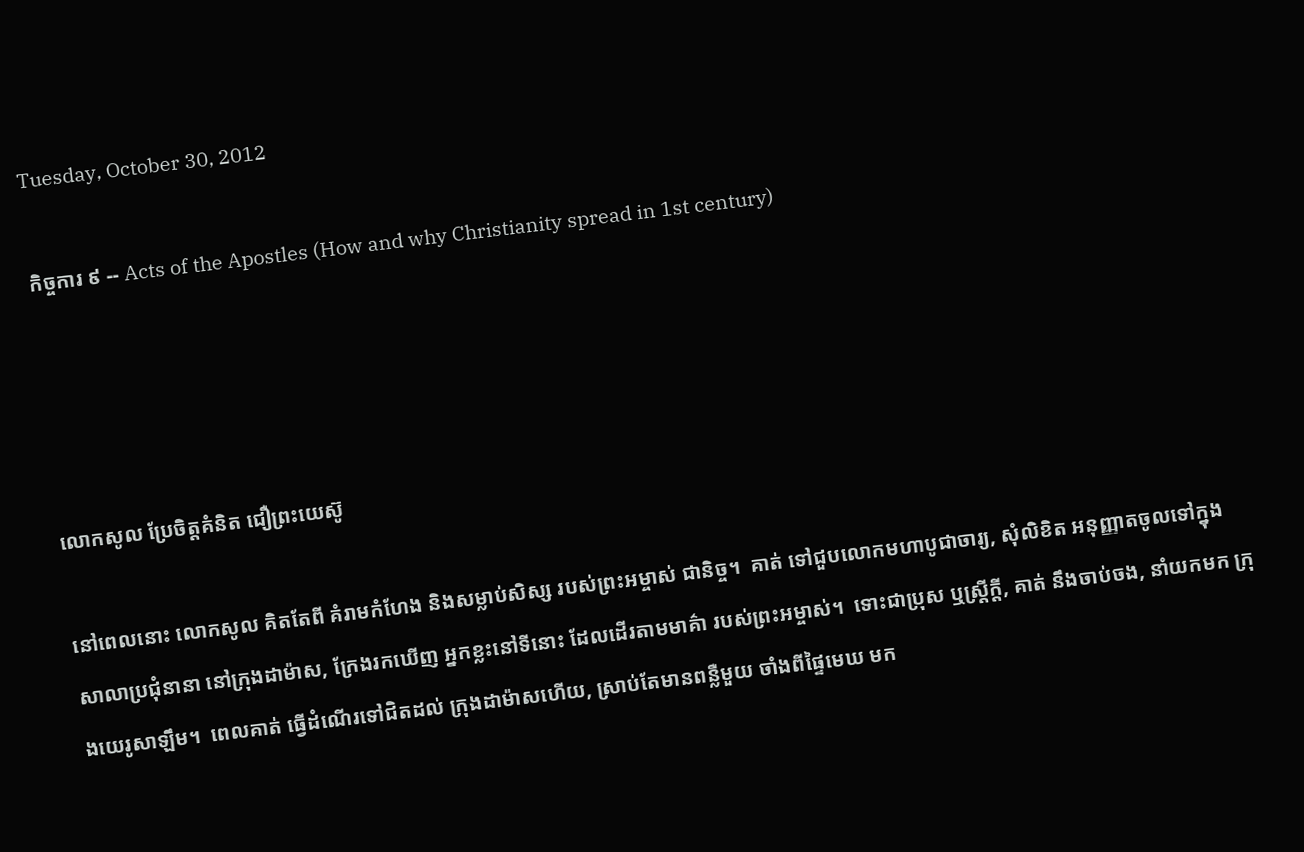Tuesday, October 30, 2012

កិច្ចការ ៩ -- Acts of the Apostles (How and why Christianity spread in 1st century)




លោកសូល ប្រែចិត្តគំនិត ជឿព្រះយេស៊ូ

នៅពេលនោះ លោកសូល គិតតែពី គំរាមកំហែង និងសម្លាប់សិស្ស របស់ព្រះអម្ចាស់ ជានិច្ច។  គាត់ ទៅជួបលោកមហាបូជាចារ្យ, សុំលិខិត អនុញ្ញាតចូលទៅក្នុង សាលាប្រជុំនានា នៅក្រុងដាម៉ាស, ក្រែងរកឃើញ អ្នកខ្លះនៅទីនោះ ដែលដើរតាមមាគ៌ា របស់ព្រះអម្ចាស់។  ទោះជាប្រុស ឬស្ត្រីក្ដី, គាត់ នឹងចាប់ចង, នាំយកមក ក្រុងយេរូសាឡឹម។  ពេលគាត់ ធ្វើដំណើរទៅជិតដល់ ក្រុងដាម៉ាសហើយ, ស្រាប់តែមានពន្លឺមួយ ចាំងពីផ្ទៃមេឃ មក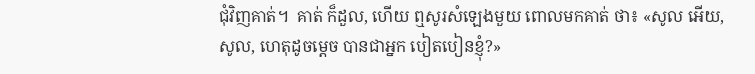ជុំវិញគាត់។  គាត់ ក៏ដួល, ហើយ ឮសូរសំឡេងមួយ ពោលមកគាត់ ថា៖ «សូល អើយ, សូល, ហេតុដូចម្ដេច បានជាអ្នក បៀតបៀនខ្ញុំ?»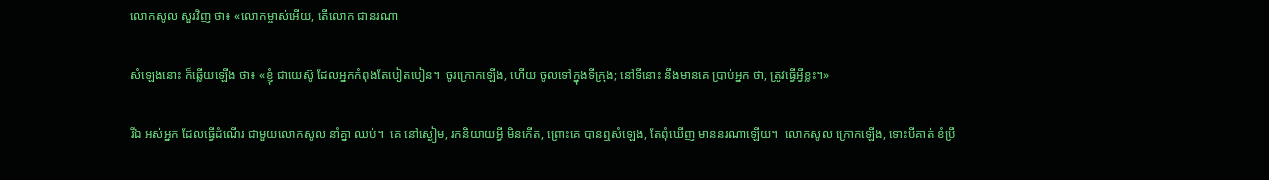លោកសូល សួរវិញ ថា៖ «លោកម្ចាស់អើយ, តើលោក ជានរណា

សំឡេងនោះ ក៏ឆ្លើយឡើង ថា៖ «ខ្ញុំ ជាយេស៊ូ ដែលអ្នកកំពុងតែបៀតបៀន។  ចូរក្រោកឡើង, ហើយ ចូលទៅក្នុងទីក្រុង; នៅទីនោះ នឹងមានគេ ប្រាប់អ្នក ថា, ត្រូវធ្វើអ្វីខ្លះ។»

រីឯ អស់អ្នក ដែលធ្វើដំណើរ ជាមួយលោកសូល នាំគ្នា ឈប់។  គេ នៅស្ងៀម, រកនិយាយអ្វី មិនកើត, ព្រោះគេ បានឮសំឡេង, តែពុំឃើញ មាននរណាឡើយ។  លោកសូល ក្រោកឡើង, ទោះបីគាត់ ខំប្រឹ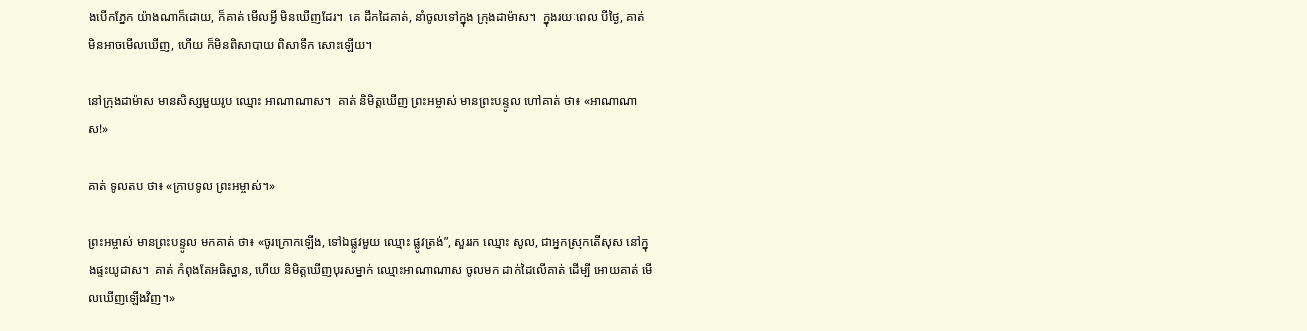ងបើកភ្នែក យ៉ាងណាក៏ដោយ, ក៏គាត់ មើលអ្វី មិនឃើញដែរ។  គេ ដឹកដៃគាត់, នាំចូលទៅក្នុង ក្រុងដាម៉ាស។  ក្នុងរយៈពេល បីថ្ងៃ, គាត់ មិនអាចមើលឃើញ, ហើយ ក៏មិនពិសាបាយ ពិសាទឹក សោះឡើយ។

នៅក្រុងដាម៉ាស មានសិស្សមួយរូប ឈ្មោះ អាណាណាស។  គាត់ និមិត្តឃើញ ព្រះអម្ចាស់ មានព្រះបន្ទូល ហៅគាត់ ថា៖ «អាណាណាស!»

គាត់ ទូលតប ថា៖ «ក្រាបទូល ព្រះអម្ចាស់។»

ព្រះអម្ចាស់ មានព្រះបន្ទូល មកគាត់ ថា៖ «ចូរក្រោកឡើង, ទៅឯផ្លូវមួយ ឈ្មោះ ផ្លូវត្រង់”, សួររក ឈ្មោះ សូល, ជាអ្នកស្រុកតើសុស នៅក្នុងផ្ទះយូដាស។  គាត់ កំពុងតែអធិស្ឋាន, ហើយ និមិត្តឃើញបុរសម្នាក់ ឈ្មោះអាណាណាស ចូលមក ដាក់ដៃលើគាត់ ដើម្បី អោយគាត់ មើលឃើញឡើងវិញ។»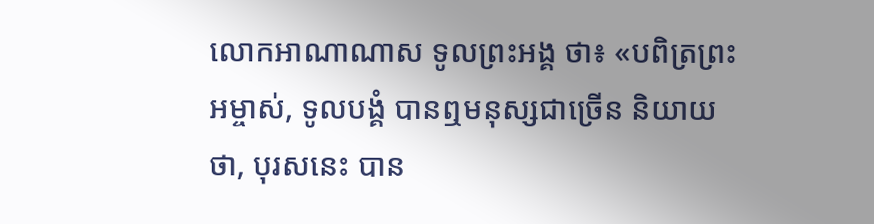លោកអាណាណាស ទូលព្រះអង្គ ថា៖ «បពិត្រព្រះអម្ចាស់, ទូលបង្គំ បានឮមនុស្សជាច្រើន និយាយថា, បុរសនេះ បាន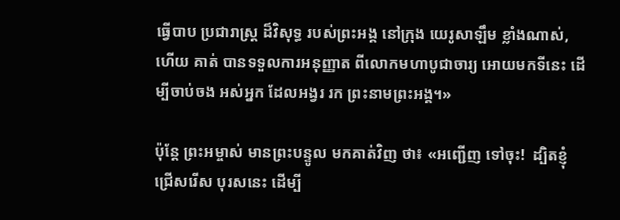ធ្វើបាប ប្រជារាស្ត្រ ដ៏វិសុទ្ធ របស់ព្រះអង្គ នៅក្រុង យេរូសាឡឹម ខ្លាំងណាស់, ហើយ គាត់ បានទទួលការអនុញ្ញាត ពីលោកមហាបូជាចារ្យ អោយមកទីនេះ ដើម្បីចាប់ចង អស់អ្នក ដែលអង្វរ រក ព្រះនាមព្រះអង្គ។»

ប៉ុន្តែ ព្រះអម្ចាស់ មានព្រះបន្ទូល មកគាត់វិញ ថា៖ «អញ្ជើញ ទៅចុះ!  ដ្បិតខ្ញុំ ជ្រើសរើស បុរសនេះ ដើម្បី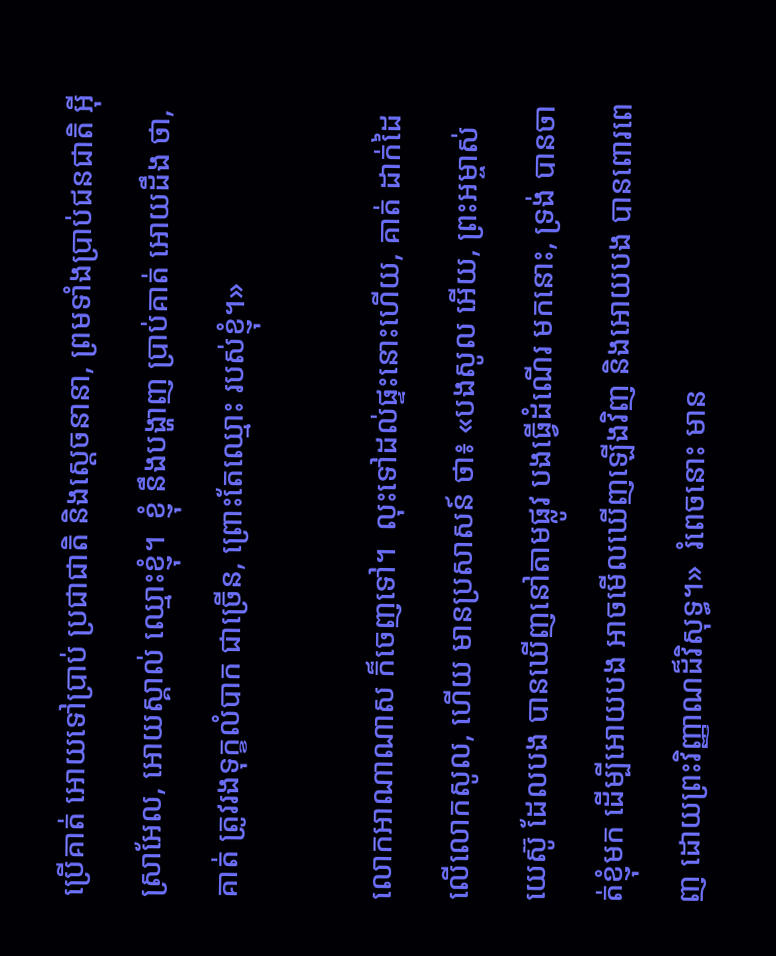ប្រើគាត់ អោយទៅប្រាប់ ប្រជាជាតិ និងស្ដេចនានា, ព្រមទាំងប្រាប់ជនជាតិ អ៊ីស្រាអែល, អោយស្គាល់ ឈ្មោះខ្ញុំ។  ខ្ញុំ នឹងបង្ហាញ ប្រាប់គាត់ អោយដឹង ថា, គាត់ ត្រូវរងទុក្ខលំបាក ជាច្រើន, ព្រោះតែឈ្មោះ របស់ខ្ញុំ។»

លោកអាណាណាស ក៏ចេញទៅ។  លុះទៅដល់ផ្ទះនោះហើយ, គាត់ ដាក់ដៃលើលោកសូល, ហើយ មានប្រសាសន៍ ថា៖ «បងសូល អើយ, ព្រះអម្ចាស់ យេស៊ូ ដែលបង បានឃើញនៅតាមផ្លូវ បងធ្វើដំណើរ មកនោះ, ទ្រង់ បានចាត់ខ្ញុំមក ដើម្បីអោយបង អាចមើលឃើញឡើងវិញ និងអោយបង បានពោរពេញ ដោយព្រះវិញ្ញាណដ៏វិសុទ្ធ។»  រំពេចនោះ មាន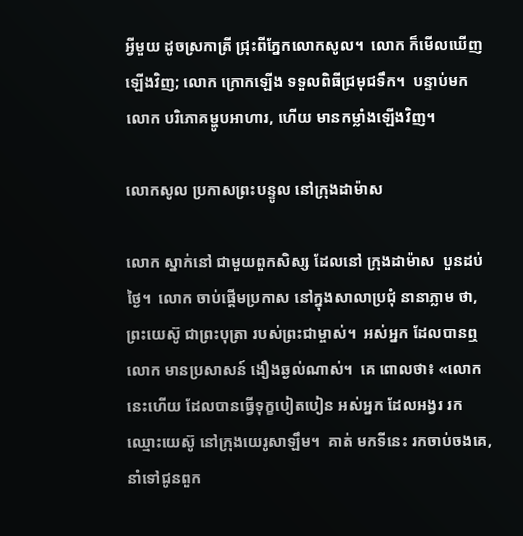អ្វីមួយ ដូចស្រកាត្រី ជ្រុះពីភ្នែកលោកសូល។  លោក ក៏មើលឃើញឡើងវិញ; លោក ក្រោកឡើង ទទួលពិធីជ្រមុជទឹក។  បន្ទាប់មក លោក បរិភោគម្ហូបអាហារ, ហើយ មានកម្លាំងឡើងវិញ។

លោកសូល ប្រកាសព្រះបន្ទូល នៅក្រុងដាម៉ាស

លោក ស្នាក់នៅ ជាមួយពួកសិស្ស ដែលនៅ ក្រុងដាម៉ាស  បួនដប់ថ្ងៃ។  លោក ចាប់ផ្ដើមប្រកាស នៅក្នុងសាលាប្រជុំ នានាភ្លាម ថា, ព្រះយេស៊ូ ជាព្រះបុត្រា របស់ព្រះជាម្ចាស់។  អស់អ្នក ដែលបានឮលោក មានប្រសាសន៍ ងឿងឆ្ងល់ណាស់។  គេ ពោលថា៖ «លោកនេះហើយ ដែលបានធ្វើទុក្ខបៀតបៀន អស់អ្នក ដែលអង្វរ រក ឈ្មោះយេស៊ូ នៅក្រុងយេរូសាឡឹម។  គាត់ មកទីនេះ រកចាប់ចងគេ, នាំទៅជូនពួក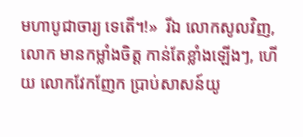មហាបូជាចារ្យ ទេតើ។!»  រីឯ លោកសូលវិញ, លោក មានកម្លាំងចិត្ត កាន់តែខ្លាំងឡើងៗ, ហើយ លោកវែកញែក ប្រាប់សាសន៍យូ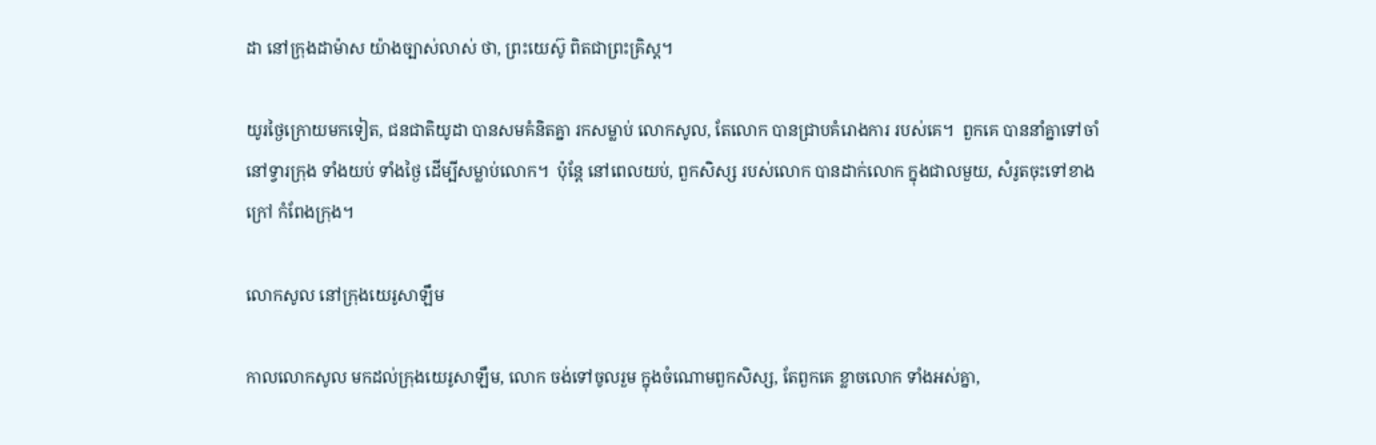ដា នៅក្រុងដាម៉ាស យ៉ាងច្បាស់លាស់ ថា, ព្រះយេស៊ូ ពិតជាព្រះគ្រិស្ដ។

យូរថ្ងៃក្រោយមកទៀត, ជនជាតិយូដា បានសមគំនិតគ្នា រកសម្លាប់ លោកសូល, តែលោក បានជ្រាបគំរោងការ របស់គេ។  ពួកគេ បាននាំគ្នាទៅចាំ នៅទ្វារក្រុង ទាំងយប់ ទាំងថ្ងៃ ដើម្បីសម្លាប់លោក។  ប៉ុន្តែ នៅពេលយប់, ពួកសិស្ស របស់លោក បានដាក់លោក ក្នុងជាលមួយ, សំរូតចុះទៅខាងក្រៅ កំពែងក្រុង។

លោកសូល នៅក្រុងយេរូសាឡឹម

កាលលោកសូល មកដល់ក្រុងយេរូសាឡឹម, លោក ចង់ទៅចូលរួម ក្នុងចំណោមពួកសិស្ស, តែពួកគេ ខ្លាចលោក ទាំងអស់គ្នា,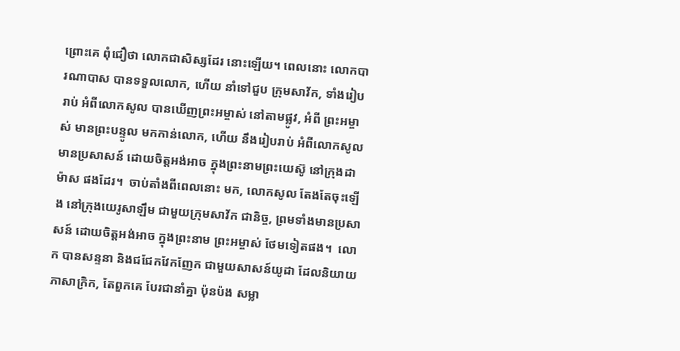ព្រោះគេ ពុំជឿថា លោកជាសិស្សដែរ នោះឡើយ។ ពេលនោះ លោកបារណាបាស បានទទួលលោក, ហើយ នាំទៅជួប ក្រុមសាវ័ក, ទាំងរៀបរាប់ អំពីលោកសូល បានឃើញព្រះអម្ចាស់ នៅតាមផ្លូវ, អំពី ព្រះអម្ចាស់ មានព្រះបន្ទូល មកកាន់លោក, ហើយ នឹងរៀបរាប់ អំពីលោកសូល មានប្រសាសន៍ ដោយចិត្តអង់អាច ក្នុងព្រះនាមព្រះយេស៊ូ នៅក្រុងដាម៉ាស ផងដែរ។  ចាប់តាំងពីពេលនោះ មក, លោកសូល តែងតែចុះឡើង នៅក្រុងយេរូសាឡឹម ជាមួយក្រុមសាវ័ក ជានិច្ច, ព្រមទាំងមានប្រសាសន៍ ដោយចិត្តអង់អាច ក្នុងព្រះនាម ព្រះអម្ចាស់ ថែមទៀតផង។  លោក បានសន្ទនា និងជជែកវែកញែក ជាមួយសាសន៍យូដា ដែលនិយាយភាសាក្រិក, តែពួកគេ បែរជានាំគ្នា ប៉ុនប៉ង សម្លា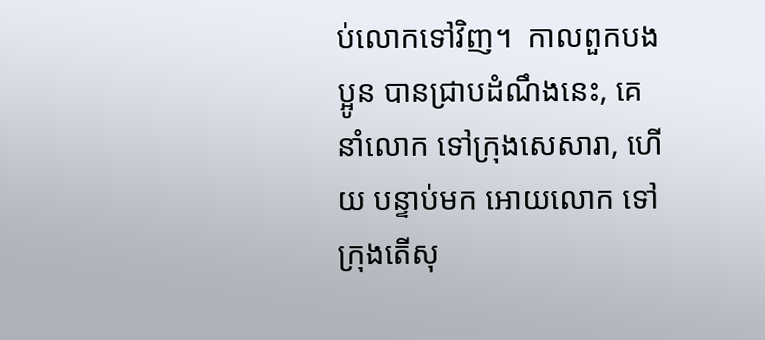ប់លោកទៅវិញ។  កាលពួកបងប្អូន បានជ្រាបដំណឹងនេះ, គេ នាំលោក ទៅក្រុងសេសារា, ហើយ បន្ទាប់មក អោយលោក ទៅក្រុងតើសុ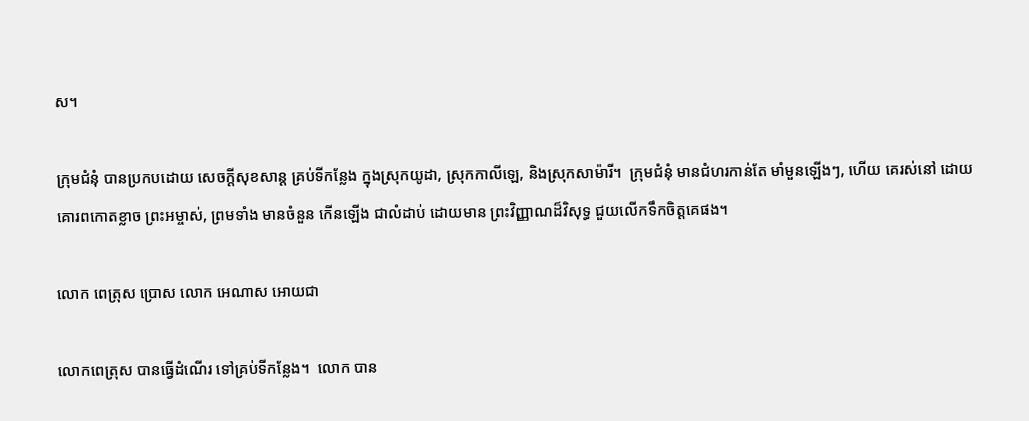ស។

ក្រុមជំនុំ បានប្រកបដោយ សេចក្ដីសុខសាន្ត គ្រប់ទីកន្លែង ក្នុងស្រុកយូដា, ស្រុកកាលីឡេ, និងស្រុកសាម៉ារី។  ក្រុមជំនុំ មានជំហរកាន់តែ មាំមួនឡើងៗ, ហើយ គេរស់នៅ ដោយគោរពកោតខ្លាច ព្រះអម្ចាស់, ព្រមទាំង មានចំនួន កើនឡើង ជាលំដាប់ ដោយមាន ព្រះវិញ្ញាណដ៏វិសុទ្ធ ជួយលើកទឹកចិត្តគេផង។

លោក ពេត្រុស ប្រោស លោក អេណាស អោយជា

លោកពេត្រុស បានធ្វើដំណើរ ទៅគ្រប់ទីកន្លែង។  លោក បាន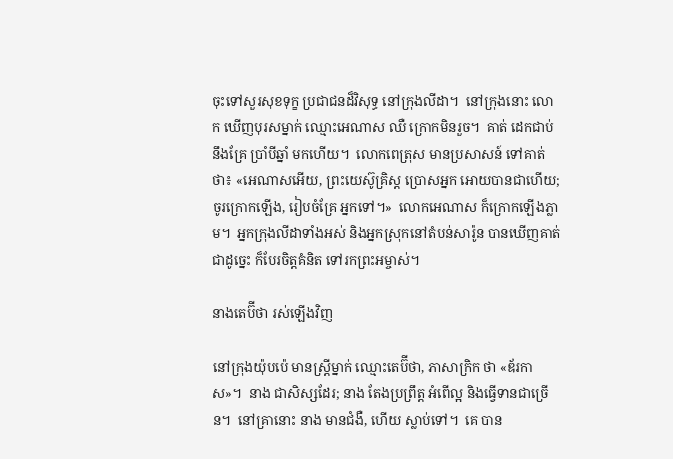ចុះទៅសួរសុខទុក្ខ ប្រជាជនដ៏វិសុទ្ធ នៅក្រុងលីដា។  នៅក្រុងនោះ លោក ឃើញបុរសម្នាក់ ឈ្មោះអេណាស ឈឺ ក្រោកមិនរួច។  គាត់ ដេកជាប់ នឹងគ្រែ ប្រាំបីឆ្នាំ មកហើយ។  លោកពេត្រុស មានប្រសាសន៍ ទៅគាត់ ថា៖ «អេណាសអើយ, ព្រះយេស៊ូគ្រិស្ដ ប្រោសអ្នក អោយបានជាហើយ; ចូរក្រោកឡើង, រៀបចំគ្រែ អ្នកទៅ។»  លោកអេណាស ក៏ក្រោកឡើងភ្លាម។  អ្នកក្រុងលីដាទាំងអស់ និងអ្នកស្រុកនៅតំបន់សារ៉ូន បានឃើញគាត់ ជាដូច្នេះ ក៏បែរចិត្តគំនិត ទៅរកព្រះអម្ចាស់។

នាងតេប៊ីថា រស់ឡើងវិញ

នៅក្រុងយ៉ុបប៉េ មានស្ត្រីម្នាក់ ឈ្មោះតេប៊ីថា, ភាសាក្រិក ថា «ឌ័រកាស»។  នាង ជាសិស្សដែរ; នាង តែងប្រព្រឹត្ត អំពើល្អ និងធ្វើទានជាច្រើន។  នៅគ្រានោះ នាង មានជំងឺ, ហើយ ស្លាប់ទៅ។  គេ បាន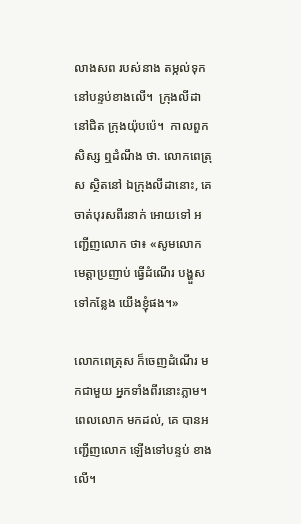លាងសព របស់នាង តម្កល់ទុក នៅបន្ទប់ខាងលើ។  ក្រុងលីដា នៅជិត ក្រុងយ៉ុបប៉េ។  កាលពួកសិស្ស ឮដំណឹង ថា. លោកពេត្រុស ស្ថិតនៅ ឯក្រុងលីដានោះ, គេ ចាត់បុរសពីរនាក់ អោយទៅ អញ្ជើញលោក ថា៖ «សូមលោក មេត្តាប្រញាប់ ធ្វើដំណើរ បង្ហួសទៅកន្លែង យើងខ្ញុំផង។»

លោកពេត្រុស ក៏ចេញដំណើរ មកជាមួយ អ្នកទាំងពីរនោះភ្លាម។  ពេលលោក មកដល់, គេ បានអញ្ជើញលោក ឡើងទៅបន្ទប់ ខាងលើ។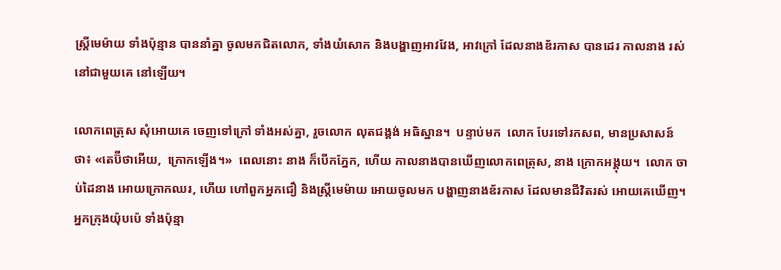ស្ត្រីមេម៉ាយ ទាំងប៉ុន្មាន បាននាំគ្នា ចូលមកជិតលោក, ទាំងយំសោក និងបង្ហាញអាវវែង, អាវក្រៅ ដែលនាងឌ័រកាស បានដេរ កាលនាង រស់នៅជាមួយគេ នៅឡើយ។

លោកពេត្រុស សុំអោយគេ ចេញទៅក្រៅ ទាំងអស់គ្នា, រួចលោក លុតជង្គង់ អធិស្ឋាន។  បន្ទាប់មក  លោក បែរទៅរកសព, មានប្រសាសន៍ ថា៖ «តេប៊ីថាអើយ,  ក្រោកឡើង។»  ពេលនោះ នាង ក៏បើកភ្នែក, ហើយ កាលនាងបានឃើញលោកពេត្រុស, នាង ក្រោកអង្គុយ។  លោក ចាប់ដៃនាង អោយក្រោកឈរ, ហើយ ហៅពួកអ្នកជឿ និងស្ត្រីមេម៉ាយ អោយចូលមក បង្ហាញនាងឌ័រកាស ដែលមានជីវិតរស់ អោយគេឃើញ។  អ្នកក្រុងយ៉ុបប៉េ ទាំងប៉ុន្មា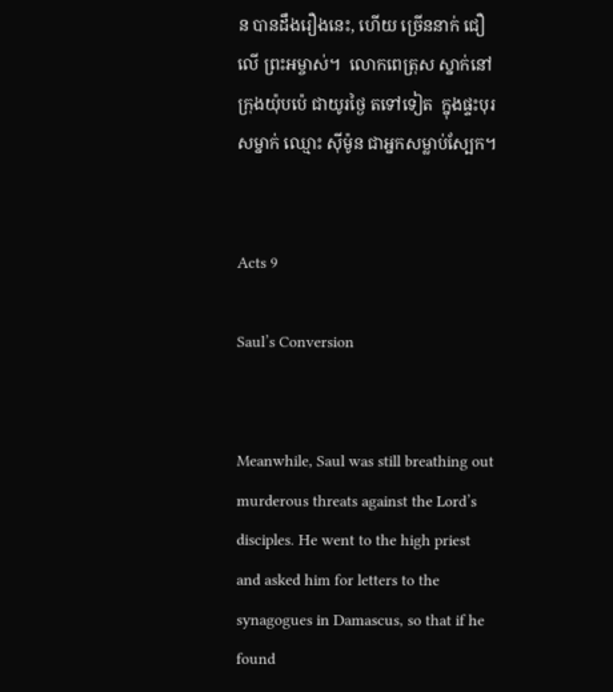ន បានដឹងរឿងនេះ, ហើយ ច្រើននាក់ ជឿលើ ព្រះអម្ចាស់។  លោកពេត្រុស ស្នាក់នៅក្រុងយ៉ុបប៉េ ជាយូរថ្ងៃ តទៅទៀត  ក្នុងផ្ទះបុរសម្នាក់ ឈ្មោះ ស៊ីម៉ូន ជាអ្នកសម្លាប់ស្បែក។


Acts 9

Saul’s Conversion


Meanwhile, Saul was still breathing out murderous threats against the Lord’s disciples. He went to the high priest and asked him for letters to the synagogues in Damascus, so that if he found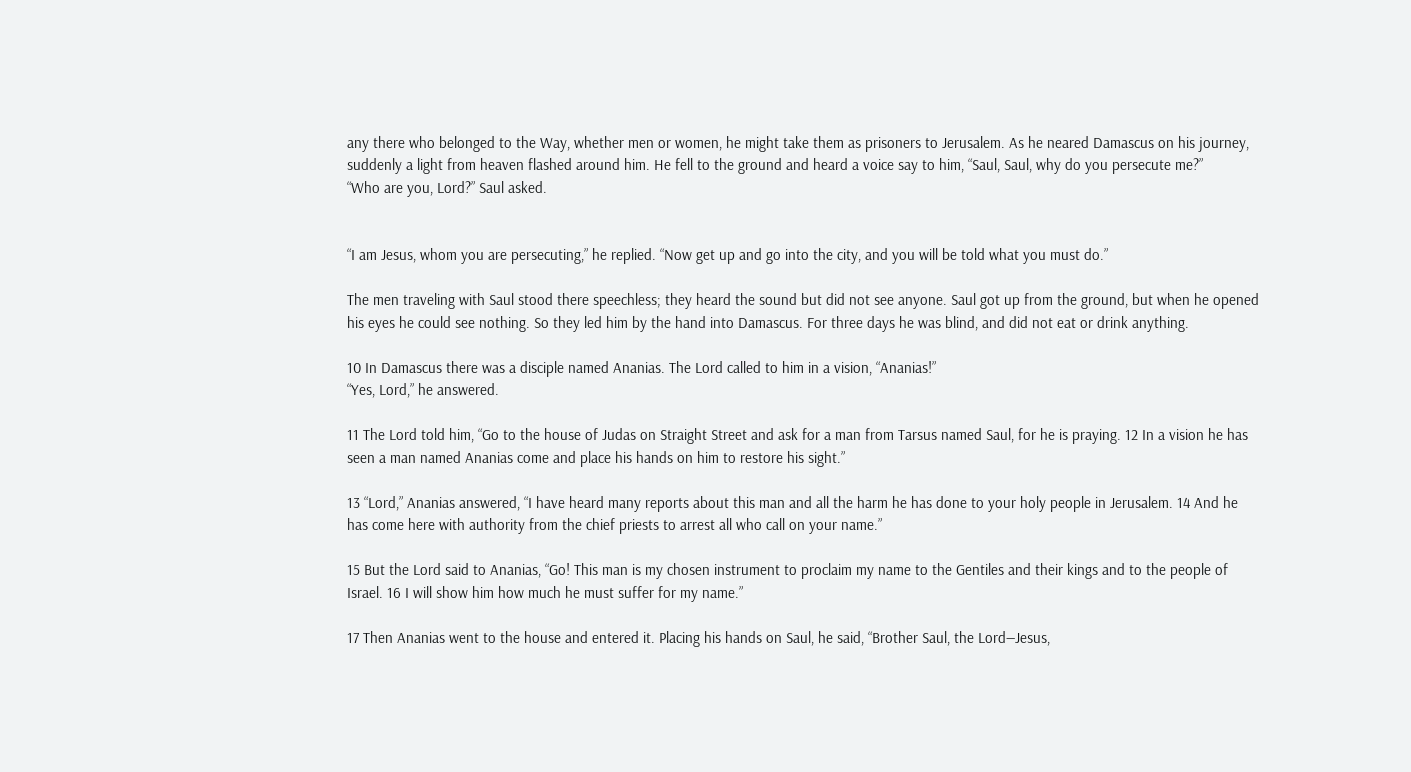any there who belonged to the Way, whether men or women, he might take them as prisoners to Jerusalem. As he neared Damascus on his journey, suddenly a light from heaven flashed around him. He fell to the ground and heard a voice say to him, “Saul, Saul, why do you persecute me?”
“Who are you, Lord?” Saul asked.


“I am Jesus, whom you are persecuting,” he replied. “Now get up and go into the city, and you will be told what you must do.”

The men traveling with Saul stood there speechless; they heard the sound but did not see anyone. Saul got up from the ground, but when he opened his eyes he could see nothing. So they led him by the hand into Damascus. For three days he was blind, and did not eat or drink anything.

10 In Damascus there was a disciple named Ananias. The Lord called to him in a vision, “Ananias!”
“Yes, Lord,” he answered.

11 The Lord told him, “Go to the house of Judas on Straight Street and ask for a man from Tarsus named Saul, for he is praying. 12 In a vision he has seen a man named Ananias come and place his hands on him to restore his sight.”

13 “Lord,” Ananias answered, “I have heard many reports about this man and all the harm he has done to your holy people in Jerusalem. 14 And he has come here with authority from the chief priests to arrest all who call on your name.”

15 But the Lord said to Ananias, “Go! This man is my chosen instrument to proclaim my name to the Gentiles and their kings and to the people of Israel. 16 I will show him how much he must suffer for my name.”

17 Then Ananias went to the house and entered it. Placing his hands on Saul, he said, “Brother Saul, the Lord—Jesus,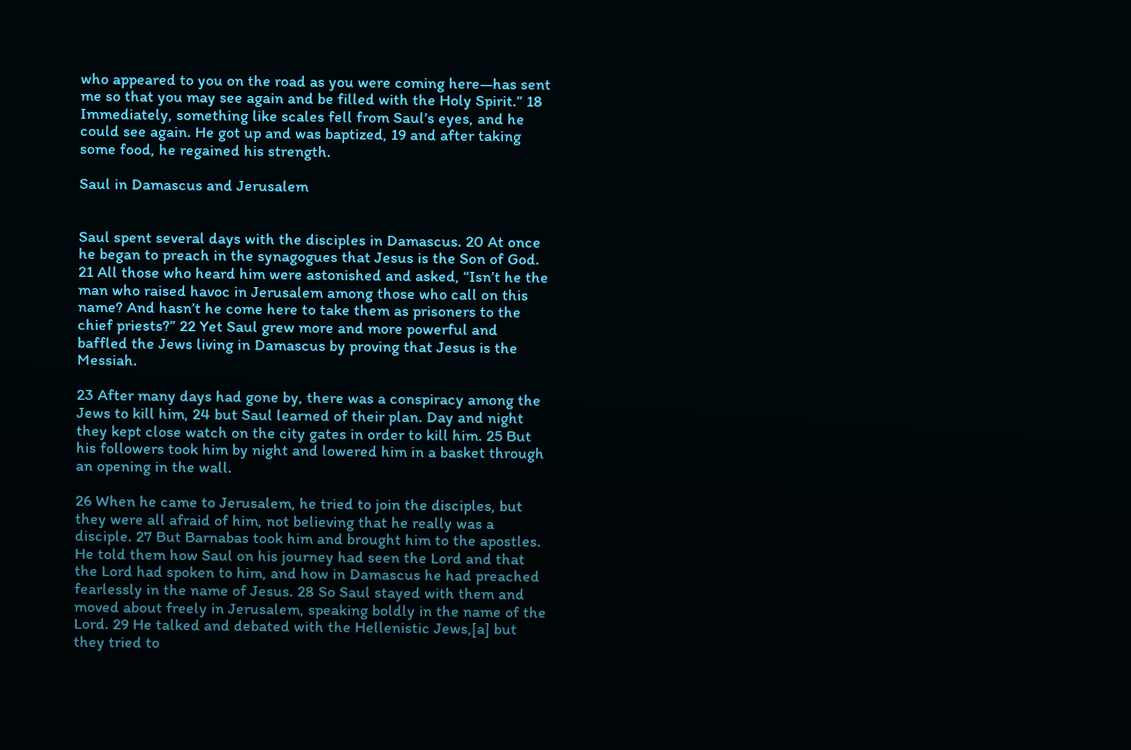who appeared to you on the road as you were coming here—has sent me so that you may see again and be filled with the Holy Spirit.” 18 Immediately, something like scales fell from Saul’s eyes, and he could see again. He got up and was baptized, 19 and after taking some food, he regained his strength.

Saul in Damascus and Jerusalem


Saul spent several days with the disciples in Damascus. 20 At once he began to preach in the synagogues that Jesus is the Son of God. 21 All those who heard him were astonished and asked, “Isn’t he the man who raised havoc in Jerusalem among those who call on this name? And hasn’t he come here to take them as prisoners to the chief priests?” 22 Yet Saul grew more and more powerful and baffled the Jews living in Damascus by proving that Jesus is the Messiah.

23 After many days had gone by, there was a conspiracy among the Jews to kill him, 24 but Saul learned of their plan. Day and night they kept close watch on the city gates in order to kill him. 25 But his followers took him by night and lowered him in a basket through an opening in the wall.

26 When he came to Jerusalem, he tried to join the disciples, but they were all afraid of him, not believing that he really was a disciple. 27 But Barnabas took him and brought him to the apostles. He told them how Saul on his journey had seen the Lord and that the Lord had spoken to him, and how in Damascus he had preached fearlessly in the name of Jesus. 28 So Saul stayed with them and moved about freely in Jerusalem, speaking boldly in the name of the Lord. 29 He talked and debated with the Hellenistic Jews,[a] but they tried to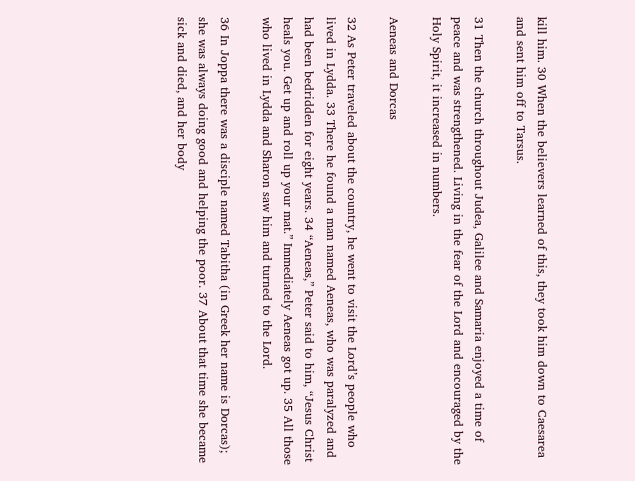kill him. 30 When the believers learned of this, they took him down to Caesarea and sent him off to Tarsus.

31 Then the church throughout Judea, Galilee and Samaria enjoyed a time of peace and was strengthened. Living in the fear of the Lord and encouraged by the Holy Spirit, it increased in numbers.

Aeneas and Dorcas

32 As Peter traveled about the country, he went to visit the Lord’s people who lived in Lydda. 33 There he found a man named Aeneas, who was paralyzed and had been bedridden for eight years. 34 “Aeneas,” Peter said to him, “Jesus Christ heals you. Get up and roll up your mat.” Immediately Aeneas got up. 35 All those who lived in Lydda and Sharon saw him and turned to the Lord.

36 In Joppa there was a disciple named Tabitha (in Greek her name is Dorcas); she was always doing good and helping the poor. 37 About that time she became sick and died, and her body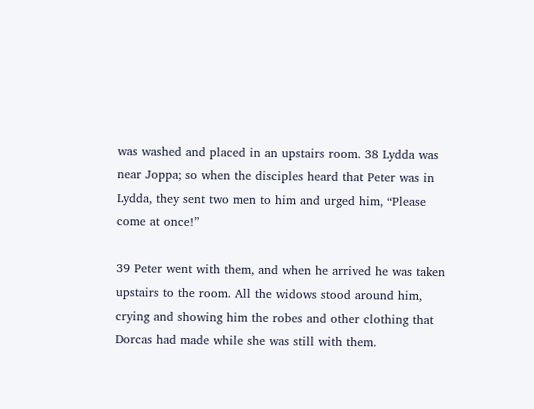was washed and placed in an upstairs room. 38 Lydda was near Joppa; so when the disciples heard that Peter was in Lydda, they sent two men to him and urged him, “Please come at once!”

39 Peter went with them, and when he arrived he was taken upstairs to the room. All the widows stood around him, crying and showing him the robes and other clothing that Dorcas had made while she was still with them.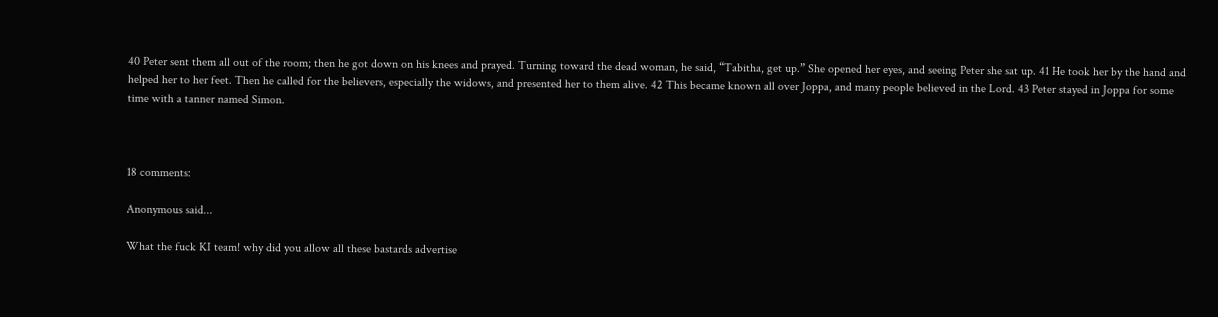40 Peter sent them all out of the room; then he got down on his knees and prayed. Turning toward the dead woman, he said, “Tabitha, get up.” She opened her eyes, and seeing Peter she sat up. 41 He took her by the hand and helped her to her feet. Then he called for the believers, especially the widows, and presented her to them alive. 42 This became known all over Joppa, and many people believed in the Lord. 43 Peter stayed in Joppa for some time with a tanner named Simon.



18 comments:

Anonymous said...

What the fuck KI team! why did you allow all these bastards advertise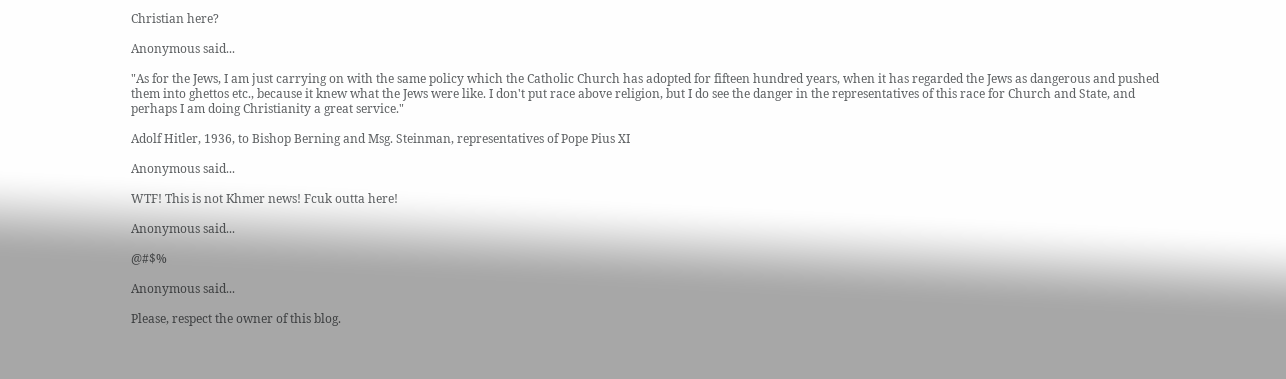Christian here?

Anonymous said...

"As for the Jews, I am just carrying on with the same policy which the Catholic Church has adopted for fifteen hundred years, when it has regarded the Jews as dangerous and pushed them into ghettos etc., because it knew what the Jews were like. I don't put race above religion, but I do see the danger in the representatives of this race for Church and State, and perhaps I am doing Christianity a great service."

Adolf Hitler, 1936, to Bishop Berning and Msg. Steinman, representatives of Pope Pius XI

Anonymous said...

WTF! This is not Khmer news! Fcuk outta here!

Anonymous said...

@#$%

Anonymous said...

Please, respect the owner of this blog.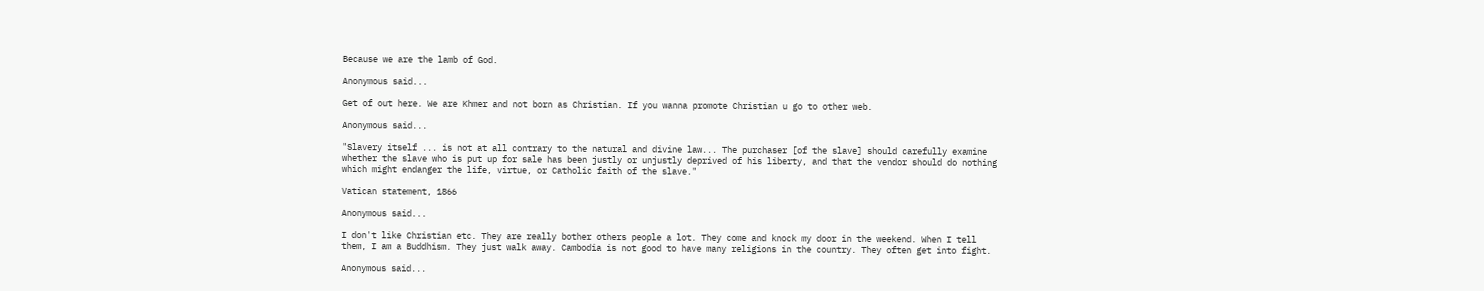Because we are the lamb of God.

Anonymous said...

Get of out here. We are Khmer and not born as Christian. If you wanna promote Christian u go to other web.

Anonymous said...

"Slavery itself ... is not at all contrary to the natural and divine law... The purchaser [of the slave] should carefully examine whether the slave who is put up for sale has been justly or unjustly deprived of his liberty, and that the vendor should do nothing which might endanger the life, virtue, or Catholic faith of the slave."

Vatican statement, 1866

Anonymous said...

I don't like Christian etc. They are really bother others people a lot. They come and knock my door in the weekend. When I tell them, I am a Buddhism. They just walk away. Cambodia is not good to have many religions in the country. They often get into fight.

Anonymous said...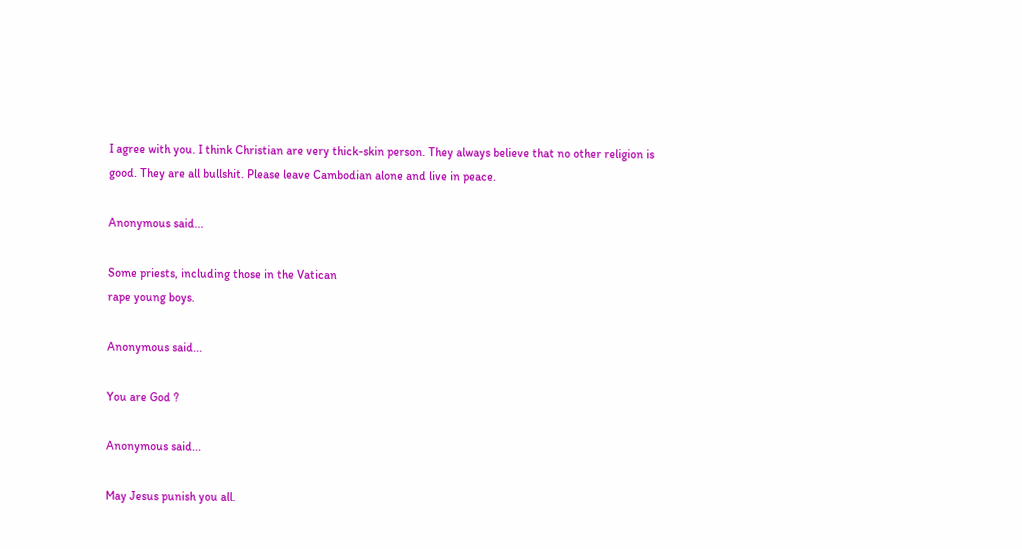I agree with you. I think Christian are very thick-skin person. They always believe that no other religion is good. They are all bullshit. Please leave Cambodian alone and live in peace.

Anonymous said...

Some priests, including those in the Vatican
rape young boys.

Anonymous said...

You are God ?

Anonymous said...

May Jesus punish you all.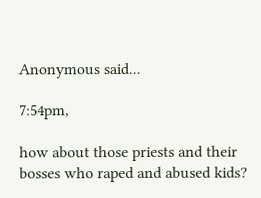Anonymous said...

7:54pm,

how about those priests and their bosses who raped and abused kids?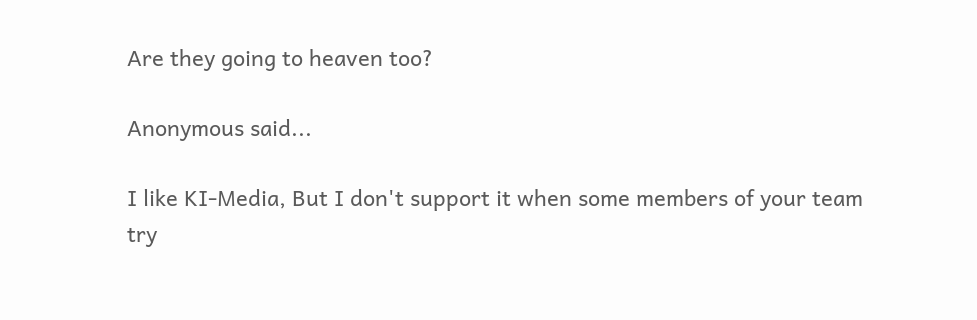Are they going to heaven too?

Anonymous said...

I like KI-Media, But I don't support it when some members of your team try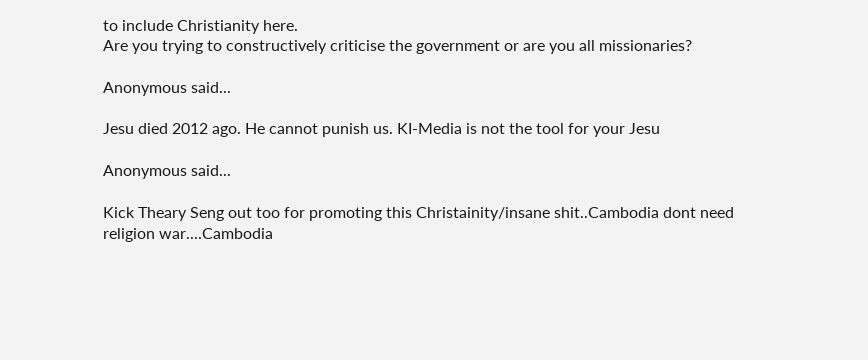to include Christianity here.
Are you trying to constructively criticise the government or are you all missionaries?

Anonymous said...

Jesu died 2012 ago. He cannot punish us. KI-Media is not the tool for your Jesu

Anonymous said...

Kick Theary Seng out too for promoting this Christainity/insane shit..Cambodia dont need religion war....Cambodia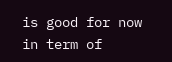is good for now in term of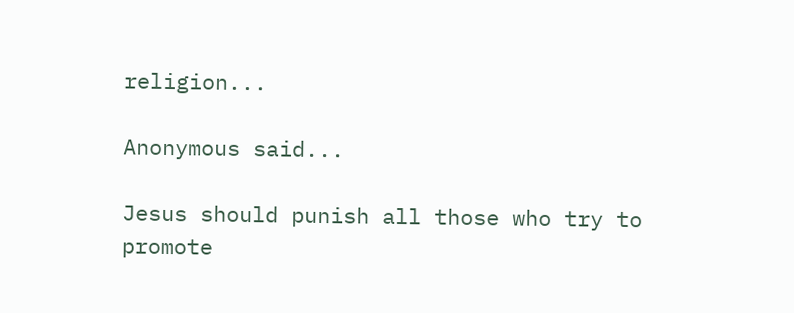religion...

Anonymous said...

Jesus should punish all those who try to promote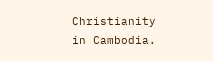Christianity in Cambodia.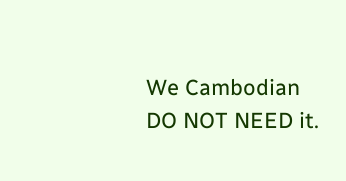We Cambodian DO NOT NEED it.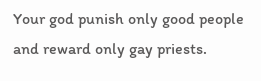Your god punish only good people and reward only gay priests.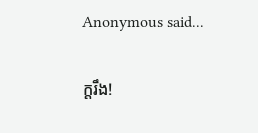Anonymous said...

ក្តរឹង!